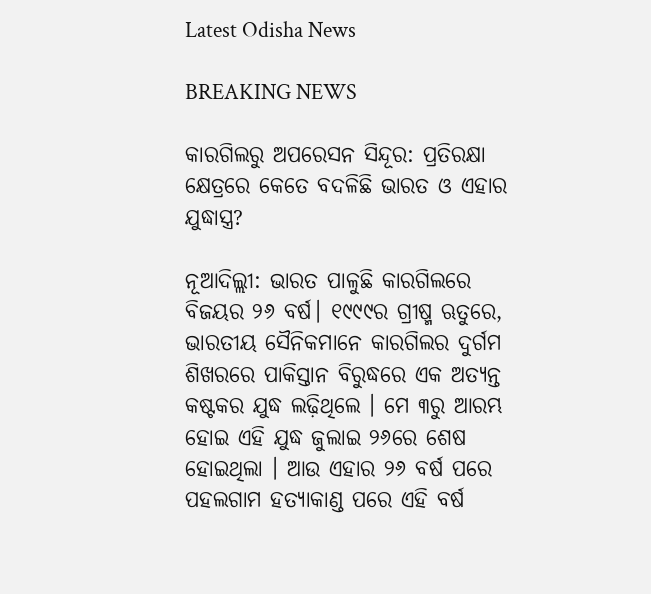Latest Odisha News

BREAKING NEWS

କାରଗିଲରୁ ଅପରେସନ ସିନ୍ଦୂର: ପ୍ରତିରକ୍ଷା କ୍ଷେତ୍ରରେ କେତେ ବଦଳିଛି ଭାରତ ଓ ଏହାର ଯୁଦ୍ଧାସ୍ତ୍ର?

ନୂଆଦିଲ୍ଲୀ: ଭାରତ ପାଳୁଛି କାରଗିଲରେ ବିଜୟର ୨୬ ବର୍ଷ। ୧୯୯୯ର ଗ୍ରୀଷ୍ମ ଋତୁରେ, ଭାରତୀୟ ସୈନିକମାନେ କାରଗିଲର ଦୁର୍ଗମ ଶିଖରରେ ପାକିସ୍ତାନ ବିରୁଦ୍ଧରେ ଏକ ଅତ୍ୟନ୍ତ କଷ୍ଟକର ଯୁଦ୍ଧ ଲଢ଼ିଥିଲେ । ମେ ୩ରୁ ଆରମ୍ଭ ହୋଇ ଏହି ଯୁଦ୍ଧ ଜୁଲାଇ ୨୬ରେ ଶେଷ ହୋଇଥିଲା । ଆଉ ଏହାର ୨୬ ବର୍ଷ ପରେ ପହଲଗାମ ହତ୍ୟାକାଣ୍ଡ ପରେ ଏହି ବର୍ଷ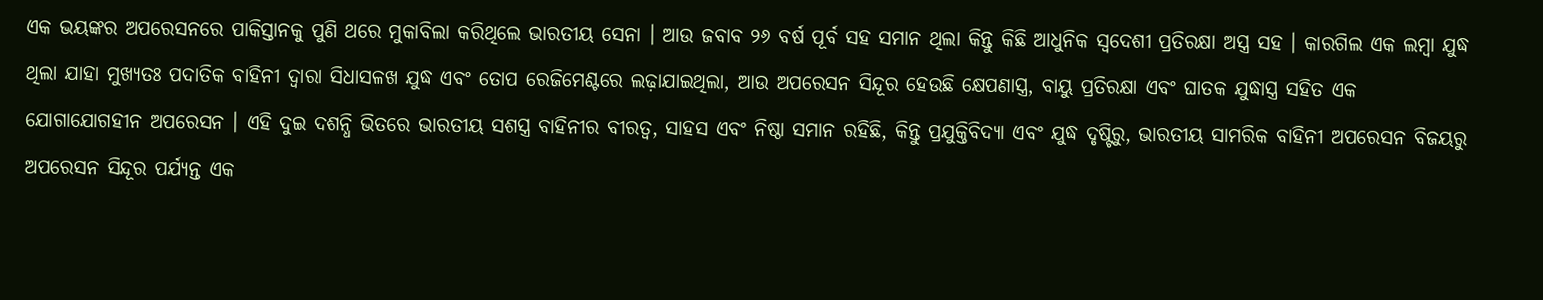ଏକ ଭୟଙ୍କର ଅପରେସନରେ ପାକିସ୍ତାନକୁ ପୁଣି ଥରେ ମୁକାବିଲା କରିଥିଲେ ଭାରତୀୟ ସେନା । ଆଉ ଜବାବ ୨୬ ବର୍ଷ ପୂର୍ବ ସହ ସମାନ ଥିଲା କିନ୍ତୁ କିଛି ଆଧୁନିକ ସ୍ବଦେଶୀ ପ୍ରତିରକ୍ଷା ଅସ୍ତ୍ର ସହ । କାରଗିଲ ଏକ ଲମ୍ବା ଯୁଦ୍ଧ ଥିଲା ଯାହା ମୁଖ୍ୟତଃ ପଦାତିକ ବାହିନୀ ଦ୍ୱାରା ସିଧାସଳଖ ଯୁଦ୍ଧ ଏବଂ ତୋପ ରେଜିମେଣ୍ଟରେ ଲଢ଼ାଯାଇଥିଲା, ଆଉ ଅପରେସନ ସିନ୍ଦୂର ହେଉଛି କ୍ଷେପଣାସ୍ତ୍ର, ବାୟୁ ପ୍ରତିରକ୍ଷା ଏବଂ ଘାତକ ଯୁଦ୍ଧାସ୍ତ୍ର ସହିତ ଏକ ଯୋଗାଯୋଗହୀନ ଅପରେସନ । ଏହି ଦୁଇ ଦଶନ୍ଧି ଭିତରେ ଭାରତୀୟ ସଶସ୍ତ୍ର ବାହିନୀର ବୀରତ୍ୱ, ସାହସ ଏବଂ ନିଷ୍ଠା ସମାନ ରହିଛି, କିନ୍ତୁ ପ୍ରଯୁକ୍ତିବିଦ୍ୟା ଏବଂ ଯୁଦ୍ଧ ଦୃଷ୍ଟିରୁ, ଭାରତୀୟ ସାମରିକ ବାହିନୀ ଅପରେସନ ବିଜୟରୁ ଅପରେସନ ସିନ୍ଦୂର ପର୍ଯ୍ୟନ୍ତ ଏକ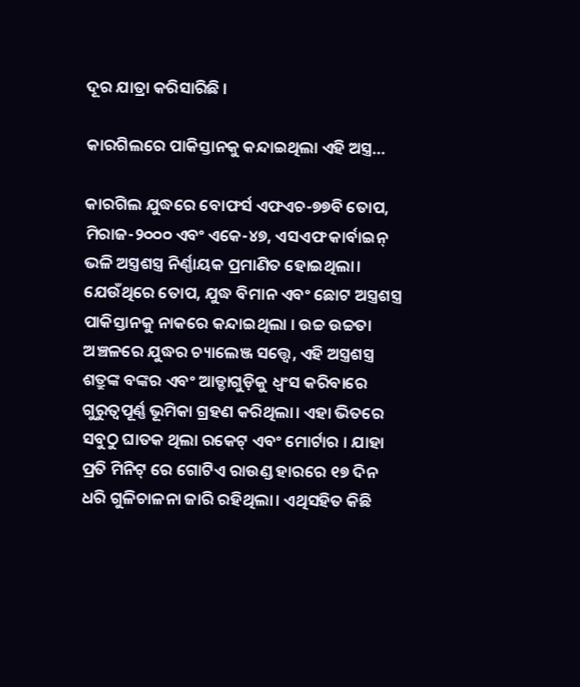ଦୂର ଯାତ୍ରା କରିସାରିଛି ।

କାରଗିଲରେ ପାକିସ୍ତାନକୁ କନ୍ଦାଇଥିଲା ଏହି ଅସ୍ତ୍ର…

କାରଗିଲ ଯୁଦ୍ଧରେ ବୋଫର୍ସ ଏଫଏଚ-୭୭ବି ତୋପ, ମିରାଜ-୨୦୦୦ ଏବଂ ଏକେ-୪୭, ଏସଏଫ କାର୍ବାଇନ୍ ଭଳି ଅସ୍ତ୍ରଶସ୍ତ୍ର ନିର୍ଣ୍ଣାୟକ ପ୍ରମାଣିତ ହୋଇଥିଲା। ଯେଉଁଥିରେ ତୋପ, ଯୁଦ୍ଧ ବିମାନ ଏବଂ ଛୋଟ ଅସ୍ତ୍ରଶସ୍ତ୍ର ପାକିସ୍ତାନକୁ ନାକରେ କନ୍ଦାଇଥିଲା । ଉଚ୍ଚ ଉଚ୍ଚତା ଅଞ୍ଚଳରେ ଯୁଦ୍ଧର ଚ୍ୟାଲେଞ୍ଜ ସତ୍ତ୍ୱେ, ଏହି ଅସ୍ତ୍ରଶସ୍ତ୍ର ଶତ୍ରୁଙ୍କ ବଙ୍କର ଏବଂ ଆଡ୍ଡାଗୁଡ଼ିକୁ ଧ୍ୱଂସ କରିବାରେ ଗୁରୁତ୍ୱପୂର୍ଣ୍ଣ ଭୂମିକା ଗ୍ରହଣ କରିଥିଲା। ଏହା ଭିତରେ ସବୁଠୁ ଘାତକ ଥିଲା ରକେଟ୍ ଏବଂ ମୋର୍ଟାର । ଯାହା ପ୍ରତି ମିନିଟ୍ ରେ ଗୋଟିଏ ରାଉଣ୍ଡ ହାରରେ ୧୭ ଦିନ ଧରି ଗୁଳିଚାଳନା ଜାରି ରହିଥିଲା। ଏଥିସହିତ କିଛି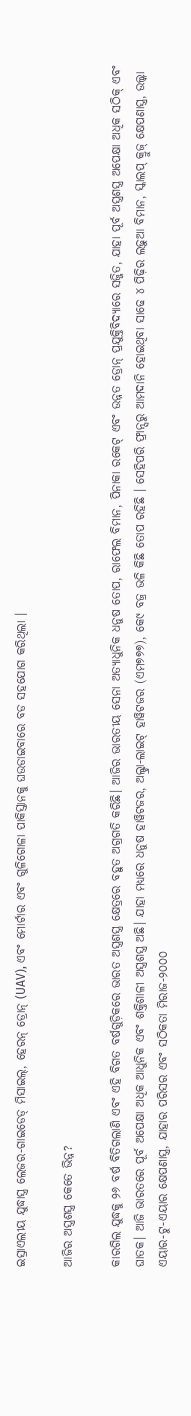ଇସ୍ରାଏଲୀୟ ଯୁଦ୍ଧାସ୍ତ୍ର ଲେଜର-ଗାଇଡେଡ୍ ମିସାଇଲ୍, ହେରନ୍ ଡ୍ରୋନ୍ (UAV), ଏବଂ ମୋର୍ଟାର ଏବଂ ଗୁଳିଗୋଳା ପାକିସ୍ତାନକୁ ଘଉଡାଇବାରେ ବଡ ସହଯୋଗ କରିଥିଲା ।

ଆଜିର ଅସ୍ତ୍ରଶସ୍ତ୍ର କେତେ ଭିନ୍ନ?

କାରଗିଲ ଯୁଦ୍ଧକୁ ୨୬ ବର୍ଷ ବିତିଗଲାଣି ଏବଂ ଏହି ବିଗତ ବର୍ଷଗୁଡ଼ିକରେ ଭାରତ ଅସ୍ତ୍ରଶସ୍ତ୍ର କ୍ଷେତ୍ରରେ ବହୁତ ଅଗ୍ରଗତି କରିଛି। ଆଜିର ଭାରତୀୟ ସେନା ଅତ୍ୟାଧୁନିକ ଧନୁଷ ତୋପ, ରାଫେଲ ବିମାନ, ପିନାକା ରକେଟ୍ ଏବଂ ଉନ୍ନତ ଡ୍ରୋନ୍ ପ୍ରଯୁକ୍ତିବିଦ୍ୟାରେ ସଜ୍ଜିତ, ଯାହା ପୂର୍ବ ଅସ୍ତ୍ରଶସ୍ତ୍ର ଅପେକ୍ଷା ଅଧିକ ସଠିକ୍ ଏବଂ ଘାତକ। ଆଜି ଭାରତରେ ପୂର୍ବ ଅପେକ୍ଷା ଅଧିକ ଆଧୁନିକ ଏବଂ ଶକ୍ତିଶାଳୀ ଅସ୍ତ୍ରଶସ୍ତ୍ର ଅଛି। ଯାହା ମଧ୍ୟରେ ଧନୁଷ ହାୱିଟଜର, ଅଲ୍ଟ୍ରା-ଲାଇଟ୍ ହାୱିଟଜର (ଏମ୭୭୭), କେ୯ ବଜ୍ର ଭଳି କିଛି ତୋପ ରହିଛି । ସେହିପରି ଫ୍ରାନ୍ସରୁ ଆମଦାନି ହୋଇଥିବା ସାଢେ ୪ ପିଢ଼ିର ଲଢ଼ୁଆ ବିମାନ, ସ୍କାଲପ୍ କ୍ରୁଜ୍ କ୍ଷେପଣାସ୍ତ୍ର, ଉଲ୍କା ଏୟାର-ଟୁ-ଏୟାର କ୍ଷେପଣାସ୍ତ୍ର, ଯାହାର ପରିସର ଏବଂ ସଠିକତା ମିରାଜ-୨୦୦୦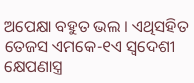ଅପେକ୍ଷା ବହୁତ ଭଲ । ଏଥିସହିତ ତେଜସ ଏମକେ-୧ଏ ସ୍ୱଦେଶୀ କ୍ଷେପଣାସ୍ତ୍ର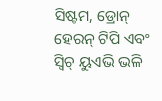ସିଷ୍ଟମ, ଡ୍ରୋନ୍ ହେରନ୍ ଟିପି ଏବଂ ସ୍ୱିଚ୍ ୟୁଏଭି ଭଳି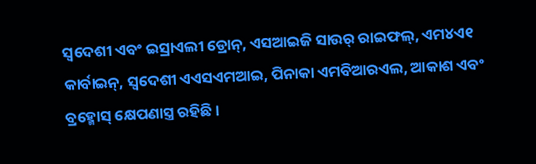ସ୍ୱଦେଶୀ ଏବଂ ଇସ୍ରାଏଲୀ ଡ୍ରୋନ୍, ଏସଆଇଜି ସାଉର୍ ରାଇଫଲ୍, ଏମ୪ଏ୧ କାର୍ବାଇନ୍, ସ୍ୱଦେଶୀ ଏଏସଏମଆଇ, ପିନାକା ଏମବିଆରଏଲ, ଆକାଶ ଏବଂ ବ୍ରହ୍ମୋସ୍ କ୍ଷେପଣାସ୍ତ୍ର ରହିଛି ।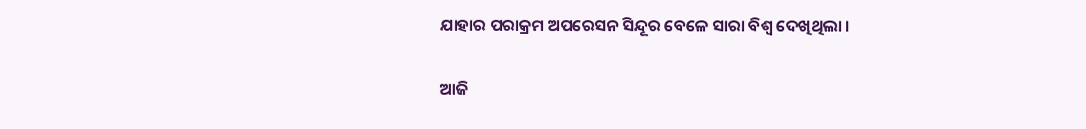ଯାହାର ପରାକ୍ରମ ଅପରେସନ ସିନ୍ଦୂର ବେଳେ ସାରା ବିଶ୍ବ ଦେଖିଥିଲା ।

ଆଜି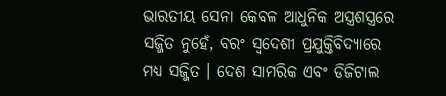ଭାରତୀୟ ସେନା କେବଳ ଆଧୁନିକ ଅସ୍ତ୍ରଶସ୍ତ୍ରରେ ସଜ୍ଜିତ ନୁହେଁ, ବରଂ ସ୍ୱଦେଶୀ ପ୍ରଯୁକ୍ତିବିଦ୍ୟାରେ ମଧ୍ୟ ସଜ୍ଜିତ । ଦେଶ ସାମରିକ ଏବଂ ଡିଜିଟାଲ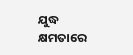ଯୁଦ୍ଧ କ୍ଷମତାରେ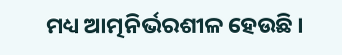ମଧ୍ୟ ଆତ୍ମନିର୍ଭରଶୀଳ ହେଉଛି ।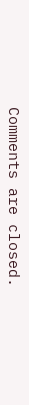Comments are closed.